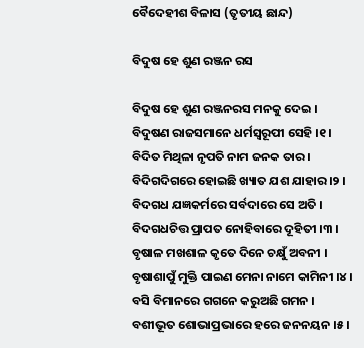ବୈଦେହୀଶ ବିଳାସ (ତୃତୀୟ ଛାନ୍ଦ)

ବିଦୁଷ ହେ ଶୁଣ ରଞ୍ଜନ ରସ

ବିଦୁଷ ହେ ଶୁଣ ରଞ୍ଜନରସ ମନକୁ ଦେଇ ।
ବିଦୁଷଣ ରାଜସମାନେ ଧର୍ମସ୍ଵରୂପୀ ସେହି ।୧ ।
ବିଦିତ ମିଥିଳା ନୃପତି ନାମ ଜନକ ତାର ।
ବିଦିଗଦିଗରେ ହୋଇଛି ଖ୍ୟାତ ଯଶ ଯାହାର ।୨ ।
ବିଦଗଧ ଯଜ୍ଞକର୍ମରେ ସର୍ବଦାରେ ସେ ଅତି ।
ବିଦଗଧଚିତ୍ତ ପ୍ରାପତ ନୋହିବାରେ ଦୂହିତୀ ।୩ ।
ବୃଷାଳ ମଖଶାଳ କୃତେ ଦିନେ ଚକ୍ଷୁଁ ଅବନୀ ।
ବୃଷାଶାପୁଁ ମୁକ୍ତି ପାଇଣ ମେନା ନାମେ କାମିନୀ ।୪ ।
ବସି ବିମାନରେ ଗଗନେ କରୁଅଛି ଗମନ ।
ବଶୀଭୂତ ଶୋଭାପ୍ରଭାରେ ହରେ ଜନନୟନ ।୫ ।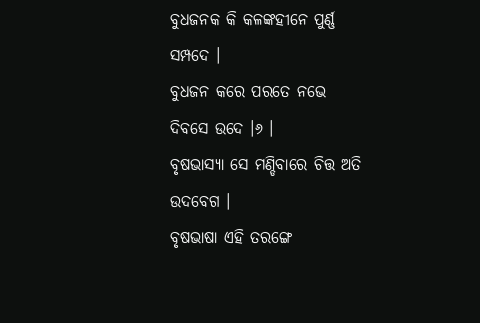ବୁଧଜନକ କି କଳଙ୍କହୀନେ ପୁର୍ଣ୍ଣ ସମ୍ପଦେ ।
ବୁଧଜନ କରେ ପରତେ ନଭେ ଦିବସେ ଉଦେ ।୬ ।
ବୃଷଭାସ୍ୟା ସେ ମଣ୍ଡିବାରେ ଚିତ୍ତ ଅତି ଉଦବେଗ ।
ବୃଷଭାଷା ଏହି ତରଙ୍ଗେ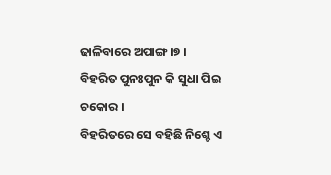ଢାଳିବାରେ ଅପାଙ୍ଗ ।୭ ।
ବିହରିତ ପୁନଃପୁନ କି ସୁଧା ପିଇ ଚକୋର ।
ବିହରିତରେ ସେ ବହିଛି ନିଶ୍ଚେ ଏ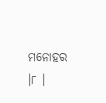ମନୋହର ।୮ ।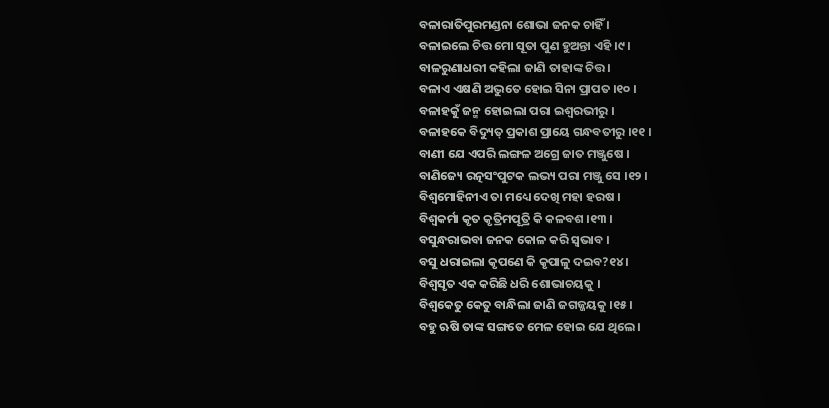ବଳାରାତିପୁରମଣ୍ଡନା ଶୋଭା ଜନକ ଚାହିଁ ।
ବଳାଇଲେ ଚିତ୍ତ ମୋ ସୂତା ପୁଣ ହୁଅନ୍ତା ଏହି ।୯ ।
ବାଳରୁଣାଧରୀ କହିଲା ଜାଣି ତାହାଙ୍କ ଚିତ୍ତ ।
ବଳାଏ ଏକ୍ଷଣି ଅଦ୍ଭୁତେ ହୋଇ ସିନା ପ୍ରାପତ ।୧୦ ।
ବଳାହକୁଁ ଜନ୍ମ ହୋଇଲା ପରା ଇଶ୍ଵରଭୀରୁ ।
ବଳାହକେ ବିଦ୍ୟୁତ୍ ପ୍ରକାଶ ପ୍ରାୟେ ଗନ୍ଧବତୀରୁ ।୧୧ ।
ବାଣୀ ଯେ ଏପରି ଲଙ୍ଗଳ ଅଗ୍ରେ ଜାତ ମଞ୍ଜୁଷେ ।
ବାଣିଜ୍ୟେ ରତ୍ନସଂପୁଟକ ଲଭ୍ୟ ପରା ମଞ୍ଜୁ ସେ ।୧୨ ।
ବିଶ୍ଵମୋହିନୀଏ ତା ମଧ୍ୟେ ଦେଖି ମହା ହରଷ ।
ବିଶ୍ଵକର୍ମା କୃତ କୃତ୍ରିମପୂତ୍ରି କି କଳବଶ ।୧୩ ।
ବସୁନ୍ଧରାଭବା ଜନକ କୋଳ କରି ସ୍ଵଭାବ ।
ବସୁ ଧରାଇଲା କୃପଣେ କି କୃପାଳୁ ଦଇବ?୧୪ ।
ବିଶ୍ଵସୃତ ଏକ କରିଛି ଧରି ଶୋଭାଚୟକୁ ।
ବିଶ୍ଵକେତୁ କେତୁ ବାନ୍ଧିଲା ଜାଣି ଜଗଜ୍ଜୟକୁ ।୧୫ ।
ବହୁ ଋଷି ତାଙ୍କ ସଙ୍ଗତେ ମେଳ ହୋଇ ଯେ ଥିଲେ ।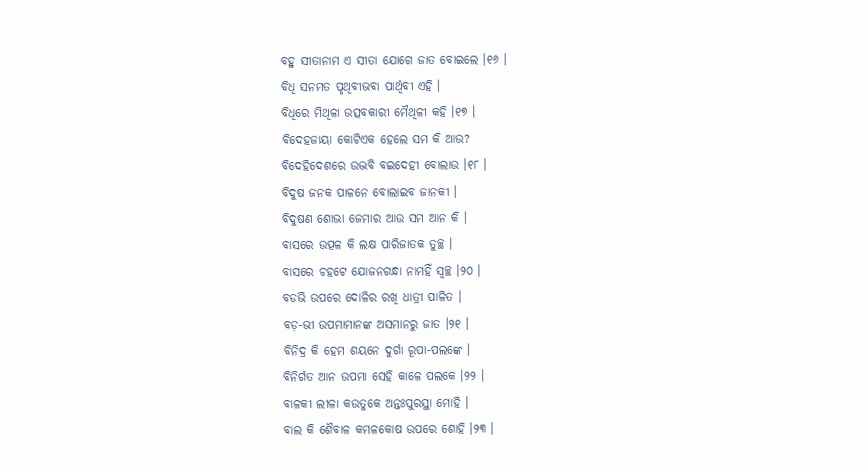ବହୁ ସୀତାନାମ ଏ ସୀତା ଯୋଗେ ଜାତ ବୋଇଲେ ।୧୬ ।
ବିଧି ସନମତ ପୃଥିବୀଭବା ପାର୍ଥିବୀ ଏହି ।
ବିଧିରେ ମିଥିଳା ଉତ୍ସବକାରୀ ମୈଥିଳୀ କହି ।୧୭ ।
ବିଦେହଜାୟା କୋଟିଏକ ହେଲେ ସମ କି ଆଉ?
ବିଦେହିଦେଶରେ ଉଦ୍ଭବି ବଇଦେହୀ ବୋଲାଉ ।୧୮ ।
ବିଦୁଷ ଜନକ ପାଳନେ ବୋଲାଇବ ଜାନକୀ ।
ବିଦୁଷଣ ଶୋଭା ଜେମାର ଆଉ ସମ ଆନ କି ।
ବାସରେ ଉତ୍ପଳ କି ଲକ୍ଷ ପାରିଜାତକ ତୁଚ୍ଛ ।
ବାସରେ ଚହଟେ ଯୋଜନଗନ୍ଧା ନାମହିଁ ସ୍ଵଚ୍ଛ ।୨୦ ।
ବଡଭି ଉପରେ ଦୋଳିର ରଖି ଧାତ୍ରୀ ପାଳିତ ।
ବଡ଼-ଭୀ ଉପମାମାନଙ୍କ ଅସମାନରୁ ଜାତ ।୨୧ ।
ବିନିଦ୍ର କି ହେମ ଶୟନେ ଦୁର୍ଗା ରୂପା-ପଲଙ୍କେ ।
ବିନିର୍ଗତ ଆନ ଉପମା ସେହି କାଳେ ପଲକେ ।୨୨ ।
ବାଳକୀ ଲୀଳା କଉତୁକେ ଅନ୍ତଃପୁରସ୍ଥା ମୋହି ।
ବାଲ କି ଶୈବାଳ କମଳକୋଷ ଉପରେ ଶୋହି ।୨୩ ।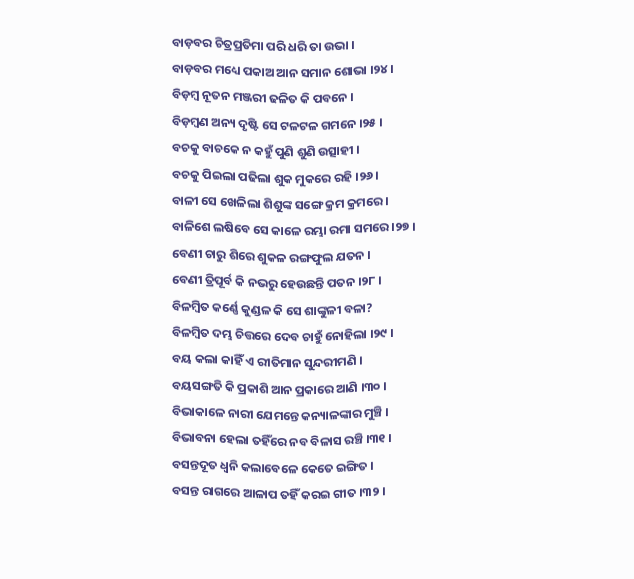ବାଡ଼ବର ଚିତ୍ରପ୍ରତିମା ପରି ଧରି ତା ଉଭା ।
ବାଡ଼ବର ମଧ୍ୟେ ପକାଅ ଆନ ସମାନ ଶୋଭା ।୨୪ ।
ବିଡ଼ମ୍ବ ନୂତନ ମଞ୍ଜରୀ ଢଳିତ କି ପବନେ ।
ବିଡ଼ମ୍ବଣ ଅନ୍ୟ ଦୃଷ୍ଟି ସେ ଟଳଟଳ ଗମନେ ।୨୫ ।
ବଚକୁ ବାଚକେ ନ କହୁଁ ପୁଣି ଶୁଣି ଉତ୍ସାହୀ ।
ବଚକୁ ପିଇଲା ପଢିଲା ଶୁକ ମୁକରେ ରହି ।୨୬ ।
ବାଳୀ ସେ ଖେଳିଲା ଶିଶୁଙ୍କ ସଙ୍ଗେ କ୍ରମ କ୍ରମରେ ।
ବାଳିଶେ ଲଷିବେ ସେ କାଳେ ରମ୍ଭା ରମା ସମରେ ।୨୭ ।
ବେଣୀ ଚାରୁ ଶିରେ ଶୁକଳ ରଙ୍ଗଫୁଲ ଯତନ ।
ବେଣୀ ତ୍ରିପୂର୍ବ କି ନଭରୁ ହେଉଛନ୍ତି ପତନ ।୨୮ ।
ବିଳମ୍ବିତ କର୍ଣ୍ଣେ କୁଣ୍ଡଳ କି ସେ ଶାଙ୍କୁଳୀ ବଳା?
ବିଳମ୍ବିତ ଦମ୍ଭ ଚିତ୍ତରେ ଦେବ ଚାହୁଁ ନୋହିଲା ।୨୯ ।
ବୟ କଲା କାହିଁ ଏ ରୀତିମାନ ସୁନ୍ଦରୀମଣି ।
ବୟସଙ୍ଗତି କି ପ୍ରକାଶି ଆନ ପ୍ରକାରେ ଆଣି ।୩୦ ।
ବିଭାକାଳେ ନାରୀ ଯେମନ୍ତେ କନ୍ୟାଳଙ୍କାର ମୁଞ୍ଚି ।
ବିଭାବନା ହେଲା ତହିଁରେ ନବ ବିଳାସ ରଞ୍ଚି ।୩୧ ।
ବସନ୍ତଦୂତ ଧ୍ଵନି କଲାବେଳେ କେତେ ଇଙ୍ଗିତ ।
ବସନ୍ତ ରାଗରେ ଆଳାପ ତହିଁ କରଇ ଗୀତ ।୩୨ ।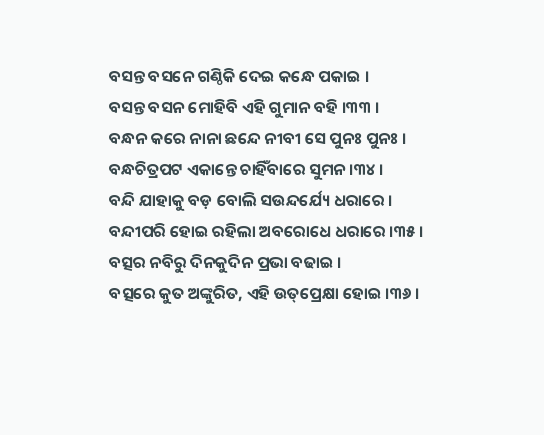ବସନ୍ତ ବସନେ ଗଣ୍ଠିକି ଦେଇ କନ୍ଧେ ପକାଇ ।
ବସନ୍ତ ବସନ ମୋହିବି ଏହି ଗୁମାନ ବହି ।୩୩ ।
ବନ୍ଧନ କରେ ନାନା ଛନ୍ଦେ ନୀବୀ ସେ ପୁନଃ ପୁନଃ ।
ବନ୍ଧଚିତ୍ରପଟ ଏକାନ୍ତେ ଚାହିଁବାରେ ସୁମନ ।୩୪ ।
ବନ୍ଦି ଯାହାକୁ ବଡ଼ ବୋଲି ସଉନ୍ଦର୍ଯ୍ୟେ ଧରାରେ ।
ବନ୍ଦୀପରି ହୋଇ ରହିଲା ଅବରୋଧେ ଧରାରେ ।୩୫ ।
ବତ୍ସର ନବିରୁ ଦିନକୁଦିନ ପ୍ରଭା ବଢାଇ ।
ବତ୍ସରେ କୁତ ଅଙ୍କୁରିତ, ଏହି ଉତ୍‌ପ୍ରେକ୍ଷା ହୋଇ ।୩୬ ।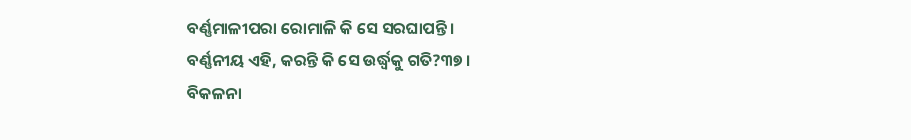ବର୍ଣ୍ଣମାଳୀପରା ରୋମାଳି କି ସେ ସରଘାପନ୍ତି ।
ବର୍ଣ୍ଣନୀୟ ଏହି, କରନ୍ତି କି ସେ ଉର୍ଦ୍ଧ୍ୱକୁ ଗତି?୩୭ ।
ବିକଳନା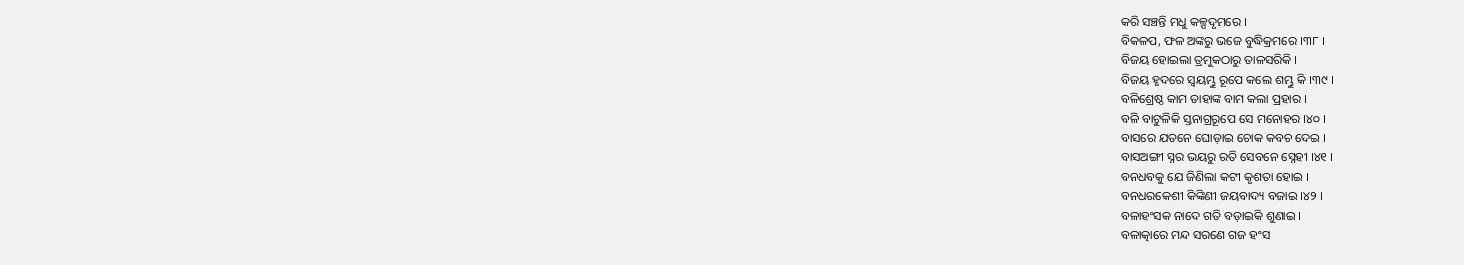କରି ସଞ୍ଚନ୍ତି ମଧୁ କଳ୍ପଦୃମରେ ।
ବିକଳପ, ଫଳ ଅଙ୍କରୁ ଭଜେ ବୁଦ୍ଧିକ୍ରମରେ ।୩୮ ।
ବିଜୟ ହୋଇଲା ତ୍ରମୁକଠାରୁ ତାଳସରିକି ।
ବିଜୟ ହୃଦରେ ସ୍ଵୟମ୍ଭୁ ରୂପେ କଲେ ଶମ୍ଭୁ କି ।୩୯ ।
ବଳିଶ୍ରେଷ୍ଠ କାମ ତାହାଙ୍କ ବାମ କଲା ପ୍ରହାର ।
ବଳି ବାଟୁଳିକି ସ୍ତନାଗ୍ରରୂପେ ସେ ମନୋହର ।୪୦ ।
ବାସରେ ଯତନେ ଘୋଡ଼ାଇ ଚୋକ କବଚ ଦେଇ ।
ବାସଅଙ୍ଗୀ ସ୍ନର ଭୟରୁ ରତି ସେବନେ ସ୍ନେହୀ ।୪୧ ।
ବନଧବକୁ ଯେ ଜିଣିଲା କଟୀ କୃଶତା ହୋଇ ।
ବନଧରକେଶୀ କିଙ୍କିଣୀ ଜୟବାଦ୍ୟ ବଜାଇ ।୪୨ ।
ବଳାହଂସକ ନାଦେ ଗତି ବଡ଼ାଇକି ଶୁଣାଇ ।
ବଳାତ୍କାରେ ମନ୍ଦ ସରଣେ ଗଜ ହଂସ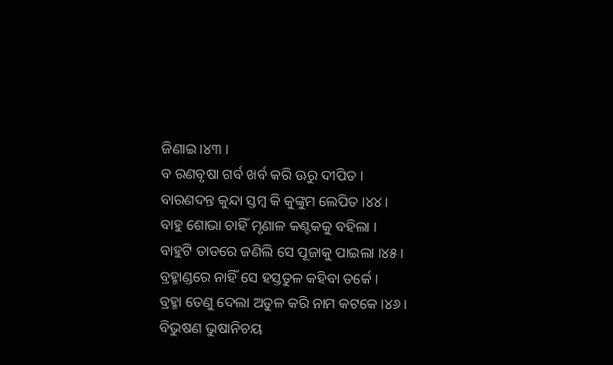ଜିଣାଇ ।୪୩ ।
ବ ରଣବୃଷା ଗର୍ବ ଖର୍ବ କରି ଊରୁ ଦୀପିତ ।
ବାରଣଦନ୍ତ କୁନ୍ଦା ସ୍ତମ୍ବ କି କୁଙ୍କୁମ ଲେପିତ ।୪୪ ।
ବାହୁ ଶୋଭା ଚାହିଁ ମୃଣାଳ କଣ୍ଟକକୁ ବହିଲା ।
ବାହୁଟି ତାଡରେ ଜଣିଲି ସେ ପୂଜାକୁ ପାଇଲା ।୪୫ ।
ବ୍ରହ୍ମାଣ୍ଡରେ ନାହିଁ ସେ ହସ୍ତତୁଳ କହିବା ତର୍କେ ।
ବ୍ରହ୍ମା ତେଣୁ ଦେଲା ଅତୁଳ କରି ନାମ କଟକେ ।୪୬ ।
ବିଭୁଷଣ ଭୁଷାନିଚୟ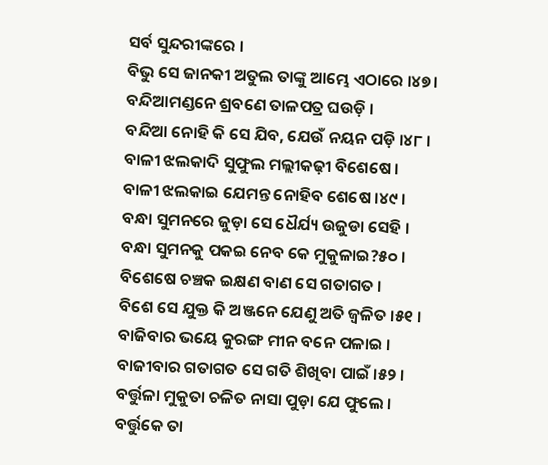ସର୍ବ ସୁନ୍ଦରୀଙ୍କରେ ।
ବିଭୁ ସେ ଜାନକୀ ଅତୁଲ ତାଙ୍କୁ ଆମ୍ଭେ ଏଠାରେ ।୪୭ ।
ବନ୍ଦିଆମଣ୍ଡନେ ଶ୍ରବଣେ ତାଳପତ୍ର ଘଉଡ଼ି ।
ବନ୍ଦିଆ ନୋହି କି ସେ ଯିବ, ଯେଉଁ ନୟନ ପଡ଼ି ।୪୮ ।
ବାଳୀ ଝଲକାଦି ସୁଫୁଲ ମଲ୍ଲୀକଢ଼ୀ ବିଶେଷେ ।
ବାଳୀ ଝଲକାଇ ଯେମନ୍ତ ନୋହିବ ଶେଷେ ।୪୯ ।
ବନ୍ଧା ସୁମନରେ ଜୁଡ଼ା ସେ ଧୈର୍ଯ୍ୟ ଉଜୁଡା ସେହି ।
ବନ୍ଧା ସୁମନକୁ ପକଇ ନେବ କେ ମୁକୁଳାଇ?୫୦ ।
ବିଶେଷେ ଚଞ୍ଚକ ଇକ୍ଷଣ ବାଣ ସେ ଗତାଗତ ।
ବିଶେ ସେ ଯୁକ୍ତ କି ଅଞ୍ଜନେ ଯେଣୁ ଅତି ଜ୍ୱଳିତ ।୫୧ ।
ବାଜିବାର ଭୟେ କୁରଙ୍ଗ ମୀନ ବନେ ପଳାଇ ।
ବାଜୀବାର ଗତାଗତ ସେ ଗତି ଶିଖିବା ପାଇଁ ।୫୨ ।
ବର୍ତ୍ତୁଳା ମୁକୁତା ଚଳିତ ନାସା ପୁଡ଼ା ଯେ ଫୁଲେ ।
ବର୍ତ୍ତୁକେ ତା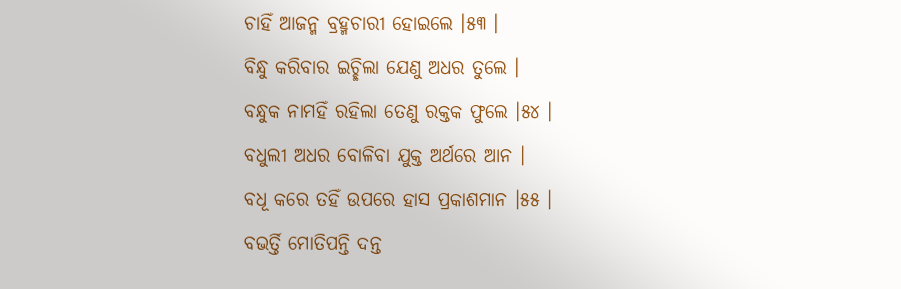ଚାହିଁ ଆଜନ୍ମ ବ୍ରହ୍ମଚାରୀ ହୋଇଲେ ।୫୩ ।
ବିନ୍ଧୁ କରିବାର ଇଚ୍ଛିଲା ଯେଣୁ ଅଧର ତୁଲେ ।
ବନ୍ଧୁକ ନାମହିଁ ରହିଲା ତେଣୁ ରକ୍ତକ ଫୁଲେ ।୫୪ ।
ବଧୁଲୀ ଅଧର ବୋଳିବା ଯୁକ୍ତ ଅର୍ଥରେ ଆନ ।
ବଧୂ କରେ ତହିଁ ଉପରେ ହାସ ପ୍ରକାଶମାନ ।୫୫ ।
ବଭର୍ତ୍ତି ମୋତିପନ୍ତି ଦନ୍ତ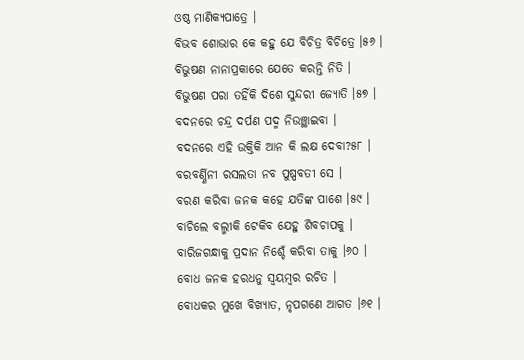ଓଷ୍ଠ ମାଣିକ୍ୟପାତ୍ରେ ।
ବିଭବ ଶୋଭାର କେ କହୁ ଯେ ବିଚିତ୍ର ବିଚିତ୍ରେ ।୫୬ ।
ବିଭୁଷଣ ନାନାପ୍ରକାରେ ଯେତେ କରନ୍ତି ନିତି ।
ବିଭୁଷଣ ପରା ତହିଁକି ଦିଶେ ସୁନ୍ଦରୀ ଜ୍ୟୋତି ।୫୭ ।
ବଦନରେ ଚନ୍ଦ୍ର ଦର୍ପଣ ପଦ୍ମ ନିଉଞ୍ଛାଇବା ।
ବଦନରେ ଏହି ଉକ୍ତିକି ଆନ କି ଲକ୍ଷ ଦେବା?୫୮ ।
ବରବର୍ଣ୍ଣିନୀ ରସଲତା ନବ ପୁଷ୍ପବତୀ ସେ ।
ବରଣ କରିବା ଜନକ କହେ ଯତିଙ୍କ ପାଶେ ।୫୯ ।
ବାଚିଲେ ବଲ୍ମୀକି ଟେକିବ ଯେହୁ ଶିବଚାପକୁ ।
ବାରିଜଗନ୍ଧାକୁ ପ୍ରଦାନ ନିଶ୍ଚେଁ କରିବା ତାକୁ ।୬୦ ।
ବୋଧ ଜନକ ହରଧନୁ ସ୍ୱୟମ୍ବର ରଚିତ ।
ବୋଧକର ମୁଖେ ବିଖ୍ୟାତ, ନୃପଗଣେ ଆଗତ ।୬୧ ।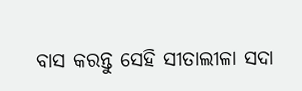ବାସ କରନ୍ତୁ ସେହି ସୀତାଲୀଳା ସଦା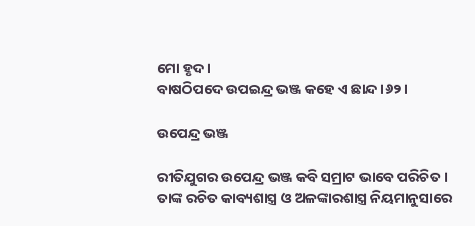ମୋ ହୃଦ ।
ବାଷଠିପଦେ ଉପଇନ୍ଦ୍ର ଭଞ୍ଜ କହେ ଏ ଛାନ୍ଦ ।୬୨ ।

ଉପେନ୍ଦ୍ର ଭଞ୍ଜ

ରୀତିଯୁଗର ଉପେନ୍ଦ୍ର ଭଞ୍ଜ କବି ସମ୍ରାଟ ଭାବେ ପରିଚିତ । ତାଙ୍କ ରଚିତ କାବ୍ୟଶାସ୍ତ୍ର ଓ ଅଳଙ୍କାରଶାସ୍ତ୍ର ନିୟମାନୁସାରେ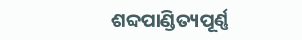ଶବ୍ଦପାଣ୍ଡିତ୍ୟପୂର୍ଣ୍ଣ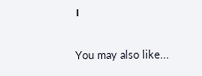।

You may also like...